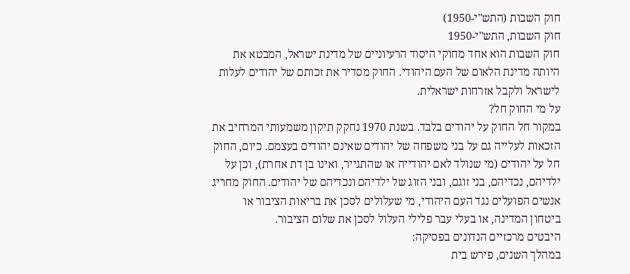חוק השבות (התש"י-1950)
חוק השבות, התש"י-1950
חוק השבות הוא אחד מחוקי היסוד הרעיוניים של מדינת ישראל, המבטא את היותה מדינת הלאום של העם היהודי. החוק מסדיר את זכותם של יהודים לעלות לישראל ולקבל אזרחות ישראלית.
על מי החוק חל?
במקור חל החוק על יהודים בלבד. בשנת 1970 נחקק תיקון משמעותי המרחיב את הזכאות לעלייה גם על בני משפחה של יהודים שאינם יהודים בעצמם. כיום, החוק חל על יהודים (מי שנולד לאם יהודייה או שהתגייר, ואינו בן דת אחרת), וכן על ילדיהם, נכדיהם, בני זוגם, ובני הזוג של ילדיהם ונכדיהם של יהודים. החוק מחריג אנשים הפועלים נגד העם היהודי, מי שעלולים לסכן את בריאות הציבור או ביטחון המדינה, או בעלי עבר פלילי העלול לסכן את שלום הציבור.
היבטים מרכזיים הנדונים בפסיקה:
במהלך השנים, פירש בית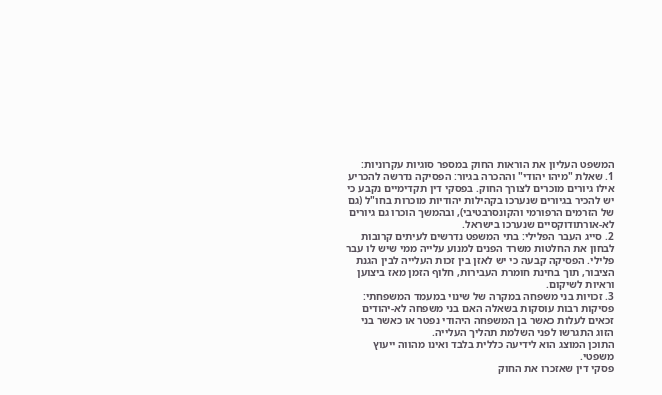המשפט העליון את הוראות החוק במספר סוגיות עקרוניות:
1. שאלת "מיהו יהודי" וההכרה בגיור: הפסיקה נדרשה להכריע אילו גיורים מוכרים לצורך החוק. בפסקי דין תקדימיים נקבע כי יש להכיר בגיורים שנערכו בקהילות יהודיות מוכרות בחו"ל (גם של הזרמים הרפורמי והקונסרבטיבי), ובהמשך הוכרו גם גיורים לא-אורתודוקסיים שנערכו בישראל.
2. סייג העבר הפלילי: בתי המשפט נדרשים לעיתים קרובות לבחון את החלטות משרד הפנים למנוע עלייה ממי שיש לו עבר פלילי. הפסיקה קבעה כי יש לאזן בין זכות העלייה לבין הגנת הציבור, תוך בחינת חומרת העבירות, חלוף הזמן מאז ביצוען וראיות לשיקום.
3. זכויות בני משפחה במקרה של שינוי במעמד המשפחתי: פסיקות רבות עוסקות בשאלה האם בני משפחה לא-יהודים זכאים לעלות כאשר בן המשפחה היהודי נפטר או כאשר בני הזוג התגרשו לפני השלמת תהליך העלייה.
התוכן המוצג הוא לידיעה כללית בלבד ואינו מהווה ייעוץ משפטי.
פסקי דין שאזכרו את החוק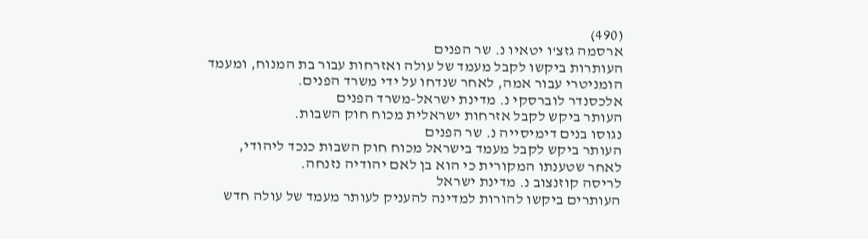(490)
ארסמה גזצ'ו יטאיו נ. שר הפנים
העותרות ביקשו לקבל מעמד של עולה ואזרחות עבור בת המנוח, ומעמד הומניטרי עבור אמה, לאחר שנדחו על ידי משרד הפנים.
אלכסנדר לוברסקי נ. מדינת ישראל-משרד הפנים
העותר ביקש לקבל אזרחות ישראלית מכוח חוק השבות.
נגוסו בנים דימיסייה נ. שר הפנים
העותר ביקש לקבל מעמד בישראל מכוח חוק השבות כנכד ליהודי, לאחר שטענתו המקורית כי הוא בן לאם יהודיה נזנחה.
לריסה קוזנצוב נ. מדינת ישראל
העותרים ביקשו להורות למדינה להעניק לעותר מעמד של עולה חדש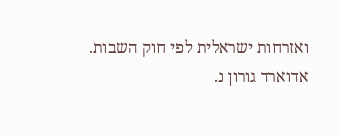ואזרחות ישראלית לפי חוק השבות.
אדוארד גורון נ.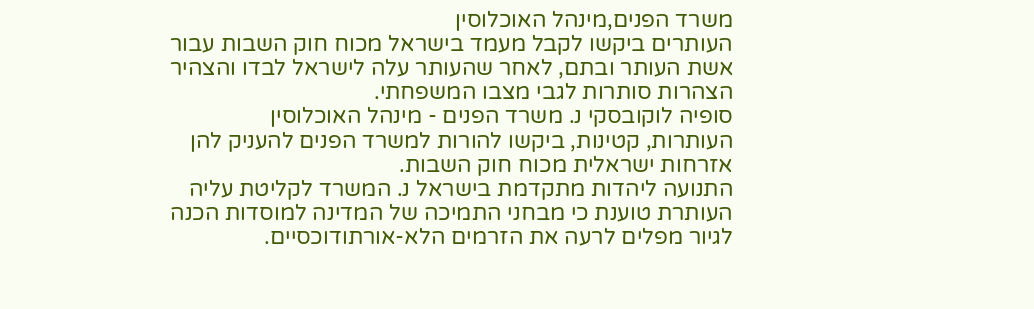משרד הפנים,מינהל האוכלוסין
העותרים ביקשו לקבל מעמד בישראל מכוח חוק השבות עבור אשת העותר ובתם, לאחר שהעותר עלה לישראל לבדו והצהיר הצהרות סותרות לגבי מצבו המשפחתי.
סופיה לוקובסקי נ. משרד הפנים - מינהל האוכלוסין
העותרות, קטינות, ביקשו להורות למשרד הפנים להעניק להן אזרחות ישראלית מכוח חוק השבות.
התנועה ליהדות מתקדמת בישראל נ. המשרד לקליטת עליה
העותרת טוענת כי מבחני התמיכה של המדינה למוסדות הכנה לגיור מפלים לרעה את הזרמים הלא-אורתודוכסיים.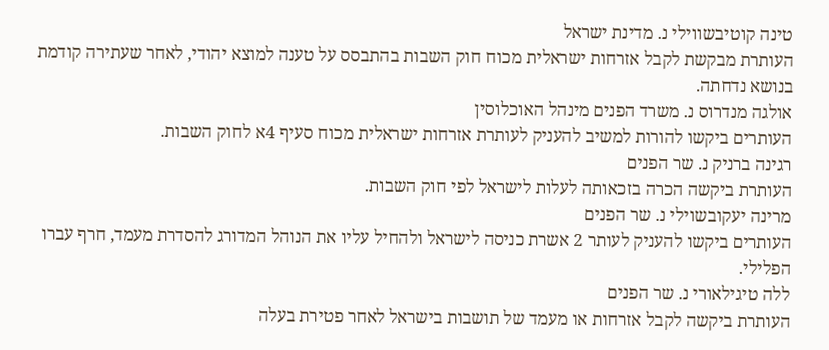טינה קוטיבשווילי נ. מדינת ישראל
העותרת מבקשת לקבל אזרחות ישראלית מכוח חוק השבות בהתבסס על טענה למוצא יהודי, לאחר שעתירה קודמת בנושא נדחתה.
אולגה מנדרוס נ. משרד הפנים מינהל האוכלוסין
העותרים ביקשו להורות למשיב להעניק לעותרת אזרחות ישראלית מכוח סעיף 4א לחוק השבות.
רגינה ברניק נ. שר הפנים
העותרת ביקשה הכרה בזכאותה לעלות לישראל לפי חוק השבות.
מרינה יעקובשוילי נ. שר הפנים
העותרים ביקשו להעניק לעותר 2 אשרת כניסה לישראל ולהחיל עליו את הנוהל המדורג להסדרת מעמד, חרף עברו הפלילי.
ללה טיגילאורי נ. שר הפנים
העותרת ביקשה לקבל אזרחות או מעמד של תושבות בישראל לאחר פטירת בעלה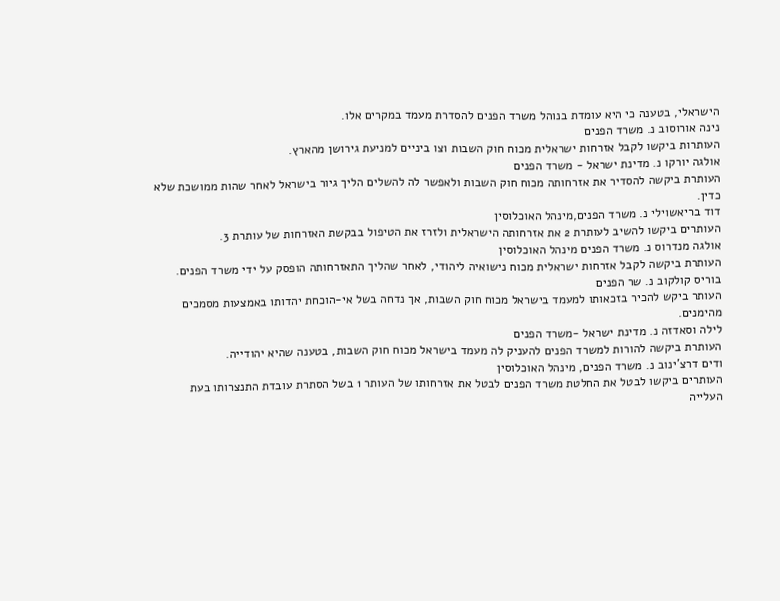הישראלי, בטענה כי היא עומדת בנוהל משרד הפנים להסדרת מעמד במקרים אלו.
נינה אורוסוב נ. משרד הפנים
העותרות ביקשו לקבל אזרחות ישראלית מכוח חוק השבות וצו ביניים למניעת גירושן מהארץ.
אולגה יורקו נ. מדינת ישראל - משרד הפנים
העותרת ביקשה להסדיר את אזרחותה מכוח חוק השבות ולאפשר לה להשלים הליך גיור בישראל לאחר שהות ממושכת שלא כדין.
דוד בריאשוילי נ. משרד הפנים,מינהל האוכלוסין
העותרים ביקשו להשיב לעותרת 2 את אזרחותה הישראלית ולזרז את הטיפול בבקשת האזרחות של עותרת 3.
אולגה מנדרוס נ. משרד הפנים מינהל האוכלוסין
העותרת ביקשה לקבל אזרחות ישראלית מכוח נישואיה ליהודי, לאחר שהליך התאזרחותה הופסק על ידי משרד הפנים.
בוריס קולקוב נ. שר הפנים
העותר ביקש להכיר בזכאותו למעמד בישראל מכוח חוק השבות, אך נדחה בשל אי-הוכחת יהדותו באמצעות מסמכים מהימנים.
לילה וסאדזה נ. מדינת ישראל -משרד הפנים
העותרת ביקשה להורות למשרד הפנים להעניק לה מעמד בישראל מכוח חוק השבות, בטענה שהיא יהודייה.
ודים דרצ'ינוב נ. משרד הפנים, מינהל האוכלוסין
העותרים ביקשו לבטל את החלטת משרד הפנים לבטל את אזרחותו של העותר 1 בשל הסתרת עובדת התנצרותו בעת העלייה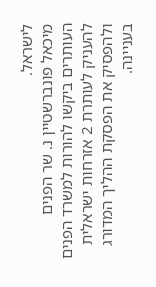לישראל.
מיכאל פונברשטיין נ. שר הפנים
העותרים ביקשו להורות למשרד הפנים להעניק לעותרת 2 אזרחות ישראלית ולהפסיק את הפסקת ההליך המדורג בעניינה.